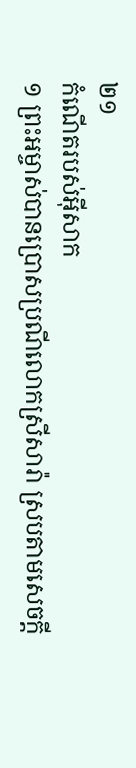២១
កំណើតរបស់អ៊ីសាក
១ ព្រះអម្ចាស់បានប្រោសប្រណីលោកស្រីសារ៉ា ស្របតាមសេចក្ដី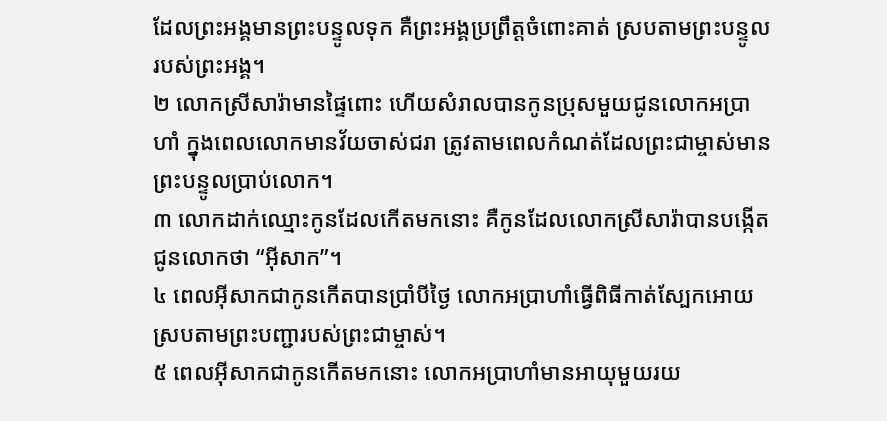ដែលព្រះអង្គមានព្រះបន្ទូលទុក គឺព្រះអង្គប្រព្រឹត្តចំពោះគាត់ ស្របតាមព្រះបន្ទូលរបស់ព្រះអង្គ។
២ លោកស្រីសារ៉ាមានផ្ទៃពោះ ហើយសំរាលបានកូនប្រុសមួយជូនលោកអប្រាហាំ ក្នុងពេលលោកមានវ័យចាស់ជរា ត្រូវតាមពេលកំណត់ដែលព្រះជាម្ចាស់មានព្រះបន្ទូលប្រាប់លោក។
៣ លោកដាក់ឈ្មោះកូនដែលកើតមកនោះ គឺកូនដែលលោកស្រីសារ៉ាបានបង្កើតជូនលោកថា “អ៊ីសាក”។
៤ ពេលអ៊ីសាកជាកូនកើតបានប្រាំបីថ្ងៃ លោកអប្រាហាំធ្វើពិធីកាត់ស្បែកអោយ ស្របតាមព្រះបញ្ជារបស់ព្រះជាម្ចាស់។
៥ ពេលអ៊ីសាកជាកូនកើតមកនោះ លោកអប្រាហាំមានអាយុមួយរយ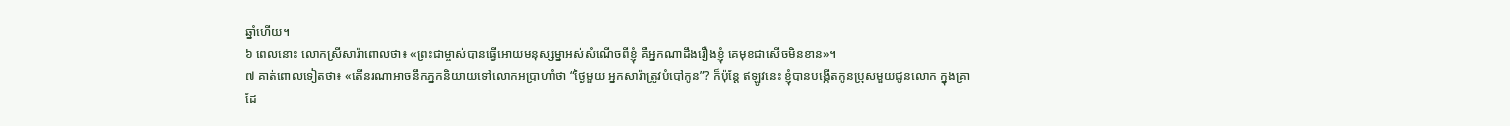ឆ្នាំហើយ។
៦ ពេលនោះ លោកស្រីសារ៉ាពោលថា៖ «ព្រះជាម្ចាស់បានធ្វើអោយមនុស្សម្នាអស់សំណើចពីខ្ញុំ គឺអ្នកណាដឹងរឿងខ្ញុំ គេមុខជាសើចមិនខាន»។
៧ គាត់ពោលទៀតថា៖ «តើនរណាអាចនឹកភ្នកនិយាយទៅលោកអប្រាហាំថា “ថ្ងៃមួយ អ្នកសារ៉ាត្រូវបំបៅកូន”? ក៏ប៉ុន្តែ ឥឡូវនេះ ខ្ញុំបានបង្កើតកូនប្រុសមួយជូនលោក ក្នុងគ្រាដែ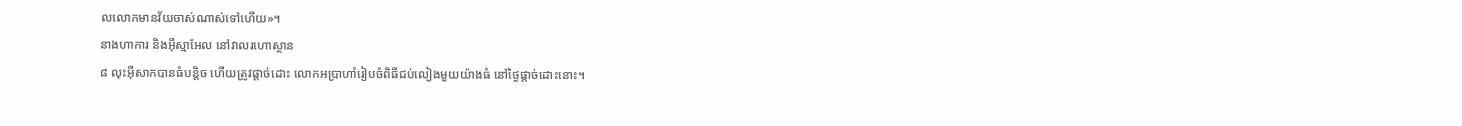លលោកមានវ័យចាស់ណាស់ទៅហើយ»។
នាងហាការ និងអ៊ីស្មាអែល នៅវាលរហោស្ថាន
៨ លុះអ៊ីសាកបានធំបន្តិច ហើយត្រូវផ្ដាច់ដោះ លោកអប្រាហាំរៀបចំពិធីជប់លៀងមួយយ៉ាងធំ នៅថ្ងៃផ្ដាច់ដោះនោះ។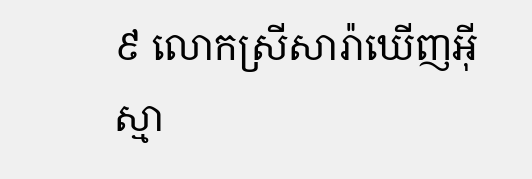៩ លោកស្រីសារ៉ាឃើញអ៊ីស្មា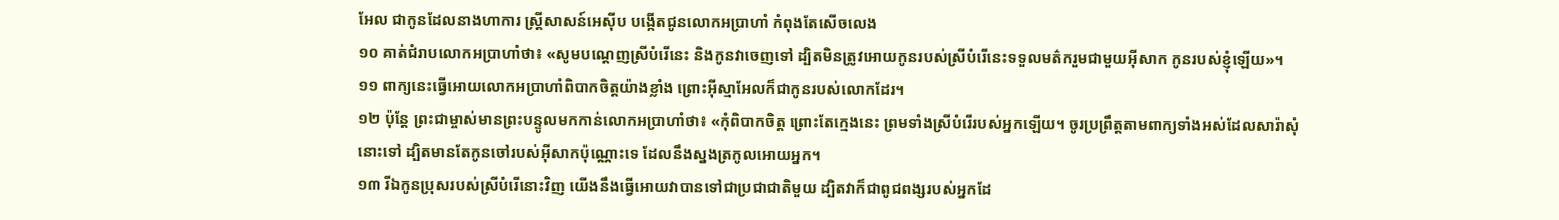អែល ជាកូនដែលនាងហាការ ស្ត្រីសាសន៍អេស៊ីប បង្កើតជូនលោកអប្រាហាំ កំពុងតែសើចលេង
១០ គាត់ជំរាបលោកអប្រាហាំថា៖ «សូមបណ្ដេញស្រីបំរើនេះ និងកូនវាចេញទៅ ដ្បិតមិនត្រូវអោយកូនរបស់ស្រីបំរើនេះទទួលមត៌ករួមជាមួយអ៊ីសាក កូនរបស់ខ្ញុំឡើយ»។
១១ ពាក្យនេះធ្វើអោយលោកអប្រាហាំពិបាកចិត្តយ៉ាងខ្លាំង ព្រោះអ៊ីស្មាអែលក៏ជាកូនរបស់លោកដែរ។
១២ ប៉ុន្តែ ព្រះជាម្ចាស់មានព្រះបន្ទូលមកកាន់លោកអប្រាហាំថា៖ «កុំពិបាកចិត្ត ព្រោះតែក្មេងនេះ ព្រមទាំងស្រីបំរើរបស់អ្នកឡើយ។ ចូរប្រព្រឹត្តតាមពាក្យទាំងអស់ដែលសារ៉ាសុំនោះទៅ ដ្បិតមានតែកូនចៅរបស់អ៊ីសាកប៉ុណ្ណោះទេ ដែលនឹងស្នងត្រកូលអោយអ្នក។
១៣ រីឯកូនប្រុសរបស់ស្រីបំរើនោះវិញ យើងនឹងធ្វើអោយវាបានទៅជាប្រជាជាតិមួយ ដ្បិតវាក៏ជាពូជពង្សរបស់អ្នកដែ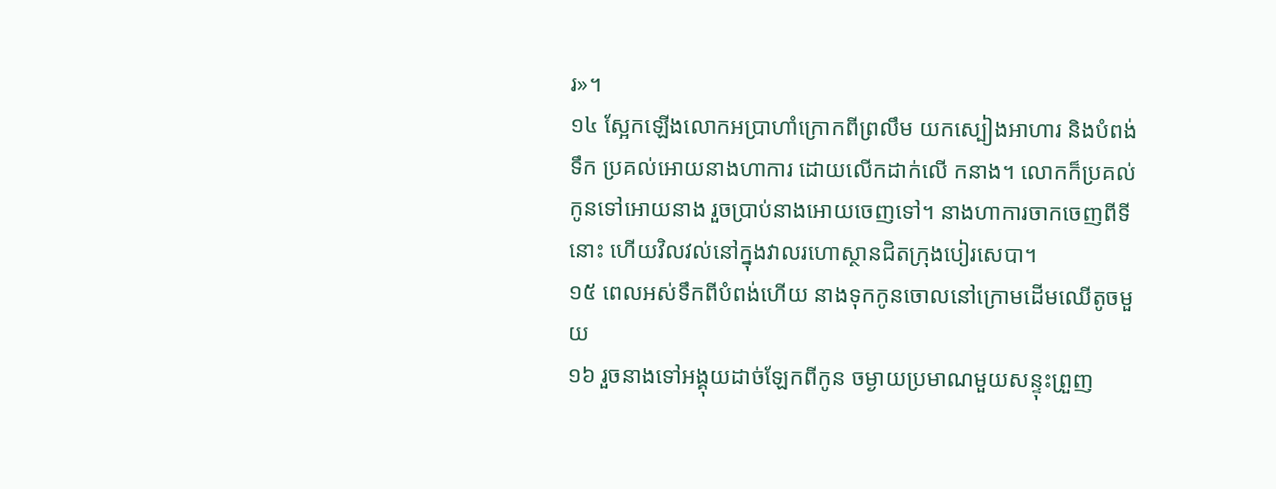រ»។
១៤ ស្អែកឡើងលោកអប្រាហាំក្រោកពីព្រលឹម យកស្បៀងអាហារ និងបំពង់ទឹក ប្រគល់អោយនាងហាការ ដោយលើកដាក់លើ កនាង។ លោកក៏ប្រគល់កូនទៅអោយនាង រួចប្រាប់នាងអោយចេញទៅ។ នាងហាការចាកចេញពីទីនោះ ហើយវិលវល់នៅក្នុងវាលរហោស្ថានជិតក្រុងបៀរសេបា។
១៥ ពេលអស់ទឹកពីបំពង់ហើយ នាងទុកកូនចោលនៅក្រោមដើមឈើតូចមួយ
១៦ រួចនាងទៅអង្គុយដាច់ឡែកពីកូន ចម្ងាយប្រមាណមួយសន្ទុះព្រួញ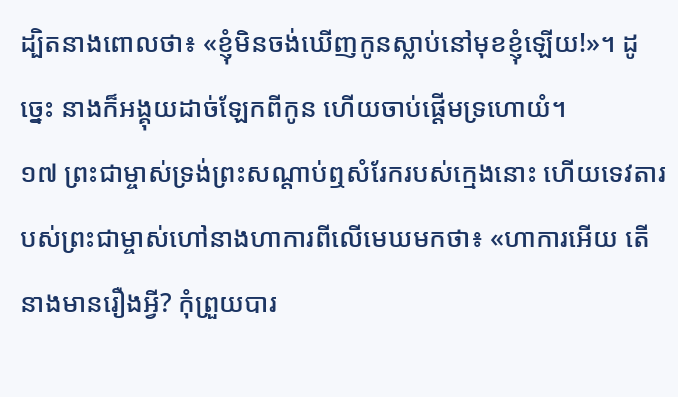ដ្បិតនាងពោលថា៖ «ខ្ញុំមិនចង់ឃើញកូនស្លាប់នៅមុខខ្ញុំឡើយ!»។ ដូច្នេះ នាងក៏អង្គុយដាច់ឡែកពីកូន ហើយចាប់ផ្ដើមទ្រហោយំ។
១៧ ព្រះជាម្ចាស់ទ្រង់ព្រះសណ្ដាប់ឮសំរែករបស់ក្មេងនោះ ហើយទេវតារបស់ព្រះជាម្ចាស់ហៅនាងហាការពីលើមេឃមកថា៖ «ហាការអើយ តើនាងមានរឿងអ្វី? កុំព្រួយបារ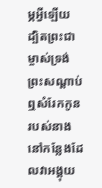ម្ភអ្វីឡើយ ដ្បិតព្រះជាម្ចាស់ទ្រង់ព្រះសណ្ដាប់ឮសំរែកកូនរបស់នាង នៅកន្លែងដែលវាអង្គុយ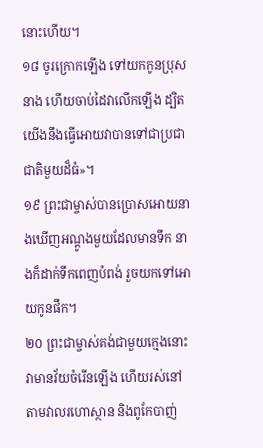នោះហើយ។
១៨ ចូរក្រោកឡើង ទៅយកកូនប្រុសនាង ហើយចាប់ដៃវាលើកឡើង ដ្បិតយើងនឹងធ្វើអោយវាបានទៅជាប្រជាជាតិមួយដ៏ធំ»។
១៩ ព្រះជាម្ចាស់បានប្រោសអោយនាងឃើញអណ្ដូងមួយដែលមានទឹក នាងក៏ដាក់ទឹកពេញបំពង់ រួចយកទៅអោយកូនផឹក។
២០ ព្រះជាម្ចាស់គង់ជាមួយក្មេងនោះ វាមានវ័យចំរើនឡើង ហើយរស់នៅតាមវាលរហោស្ថាន និងពូកែបាញ់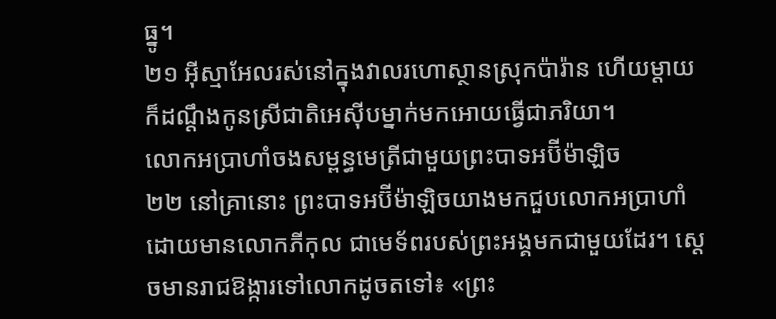ធ្នូ។
២១ អ៊ីស្មាអែលរស់នៅក្នុងវាលរហោស្ថានស្រុកប៉ារ៉ាន ហើយម្ដាយក៏ដណ្ដឹងកូនស្រីជាតិអេស៊ីបម្នាក់មកអោយធ្វើជាភរិយា។
លោកអប្រាហាំចងសម្ពន្ធមេត្រីជាមួយព្រះបាទអប៊ីម៉ាឡិច
២២ នៅគ្រានោះ ព្រះបាទអប៊ីម៉ាឡិចយាងមកជួបលោកអប្រាហាំ ដោយមានលោកភីកុល ជាមេទ័ពរបស់ព្រះអង្គមកជាមួយដែរ។ ស្ដេចមានរាជឱង្ការទៅលោកដូចតទៅ៖ «ព្រះ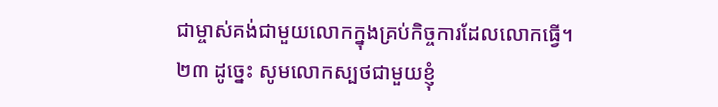ជាម្ចាស់គង់ជាមួយលោកក្នុងគ្រប់កិច្ចការដែលលោកធ្វើ។
២៣ ដូច្នេះ សូមលោកស្បថជាមួយខ្ញុំ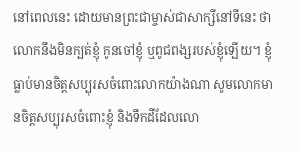នៅពេលនេះ ដោយមានព្រះជាម្ចាស់ជាសាក្សីនៅទីនេះ ថាលោកនឹងមិនក្បត់ខ្ញុំ កូនចៅខ្ញុំ ឬពូជពង្សរបស់ខ្ញុំឡើយ។ ខ្ញុំធ្លាប់មានចិត្តសប្បុរសចំពោះលោកយ៉ាងណា សូមលោកមានចិត្តសប្បុរសចំពោះខ្ញុំ និងទឹកដីដែលលោ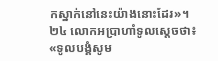កស្នាក់នៅនេះយ៉ាងនោះដែរ»។
២៤ លោកអប្រាហាំទូលស្ដេចថា៖ «ទូលបង្គំសូម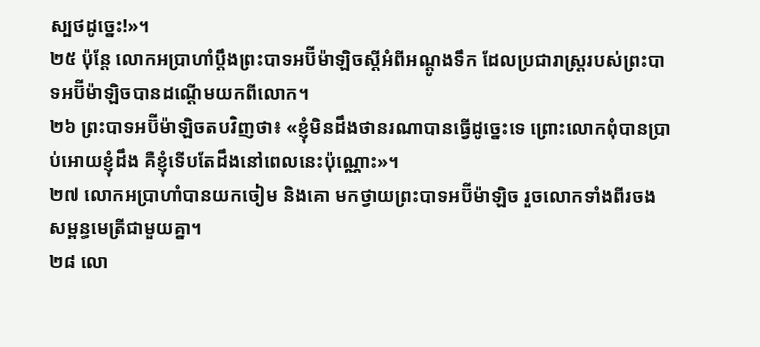ស្បថដូច្នេះ!»។
២៥ ប៉ុន្តែ លោកអប្រាហាំប្ដឹងព្រះបាទអប៊ីម៉ាឡិចស្ដីអំពីអណ្ដូងទឹក ដែលប្រជារាស្ត្ររបស់ព្រះបាទអប៊ីម៉ាឡិចបានដណ្ដើមយកពីលោក។
២៦ ព្រះបាទអប៊ីម៉ាឡិចតបវិញថា៖ «ខ្ញុំមិនដឹងថានរណាបានធ្វើដូច្នេះទេ ព្រោះលោកពុំបានប្រាប់អោយខ្ញុំដឹង គឺខ្ញុំទើបតែដឹងនៅពេលនេះប៉ុណ្ណោះ»។
២៧ លោកអប្រាហាំបានយកចៀម និងគោ មកថ្វាយព្រះបាទអប៊ីម៉ាឡិច រួចលោកទាំងពីរចងសម្ពន្ធមេត្រីជាមួយគ្នា។
២៨ លោ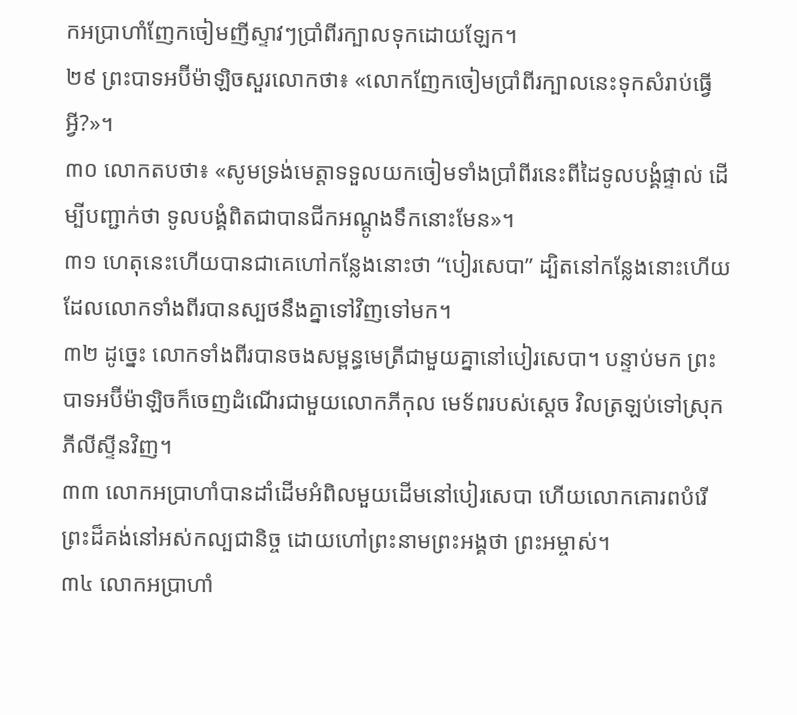កអប្រាហាំញែកចៀមញីស្ទាវៗប្រាំពីរក្បាលទុកដោយឡែក។
២៩ ព្រះបាទអប៊ីម៉ាឡិចសួរលោកថា៖ «លោកញែកចៀមប្រាំពីរក្បាលនេះទុកសំរាប់ធ្វើអ្វី?»។
៣០ លោកតបថា៖ «សូមទ្រង់មេត្តាទទួលយកចៀមទាំងប្រាំពីរនេះពីដៃទូលបង្គំផ្ទាល់ ដើម្បីបញ្ជាក់ថា ទូលបង្គំពិតជាបានជីកអណ្ដូងទឹកនោះមែន»។
៣១ ហេតុនេះហើយបានជាគេហៅកន្លែងនោះថា “បៀរសេបា” ដ្បិតនៅកន្លែងនោះហើយដែលលោកទាំងពីរបានស្បថនឹងគ្នាទៅវិញទៅមក។
៣២ ដូច្នេះ លោកទាំងពីរបានចងសម្ពន្ធមេត្រីជាមួយគ្នានៅបៀរសេបា។ បន្ទាប់មក ព្រះបាទអប៊ីម៉ាឡិចក៏ចេញដំណើរជាមួយលោកភីកុល មេទ័ពរបស់ស្ដេច វិលត្រឡប់ទៅស្រុកភីលីស្ទីនវិញ។
៣៣ លោកអប្រាហាំបានដាំដើមអំពិលមួយដើមនៅបៀរសេបា ហើយលោកគោរពបំរើព្រះដ៏គង់នៅអស់កល្បជានិច្ច ដោយហៅព្រះនាមព្រះអង្គថា ព្រះអម្ចាស់។
៣៤ លោកអប្រាហាំ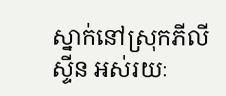ស្នាក់នៅស្រុកភីលីស្ទីន អស់រយៈ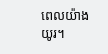ពេលយ៉ាងយូរ។